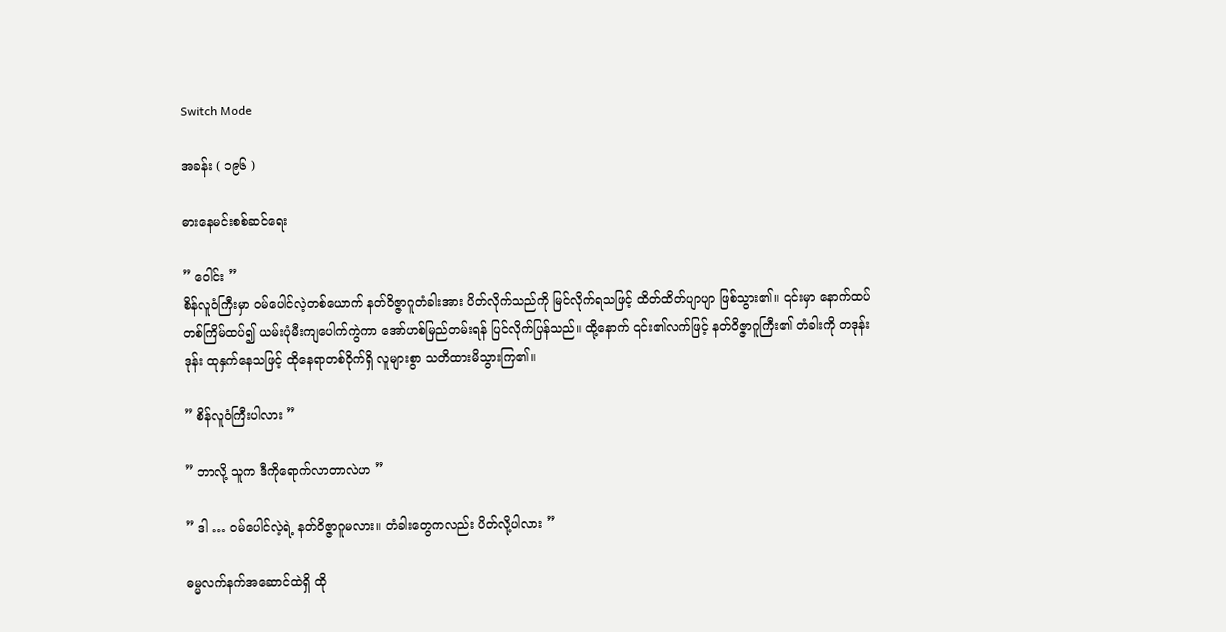Switch Mode

အခန်း ( ၁၉၆ )

ဓားနေမင်းစစ်ဆင်ရေး

” ဝေါင်း ”
စိန်လူဝံကြီးမှာ ဝမ်ပေါင်လဲ့တစ်ယောက် နတ်ဝိဇ္ဇာဂူတံခါးအား ပိတ်လိုက်သည်ကို မြင်လိုက်ရသဖြင့် ထိတ်ထိတ်ပျာပျာ ဖြစ်သွား၏။ ၎င်းမှာ နောက်ထပ်တစ်ကြိမ်ထပ်၍ ယမ်းပုံမီးကျပေါက်ကွဲကာ အော်ဟစ်မြည်တမ်းရန် ပြင်လိုက်ပြန်သည်။ ထို့နောက် ၎င်း၏လက်ဖြင့် နတ်ဝိဇ္ဇာဂူကြီး၏ တံခါးကို တဒုန်းဒုန်း ထုနှက်နေသဖြင့် ထိုနေရာတစ်ဝိုက်ရှိ လူများစွာ သတိထားမိသွားကြ၏။

” စိန်လူဝံကြီးပါလား ”

” ဘာလို့ သူက ဒီကိုရောက်လာတာလဲဟ ”

” ဒါ … ဝမ်ပေါင်လဲ့ရဲ့ နတ်ဝိဇ္ဇာဂူမလား။ တံခါးတွေကလည်း ပိတ်လို့ပါလား ”

ဓမ္မလက်နက်အဆောင်ထဲရှိ ထို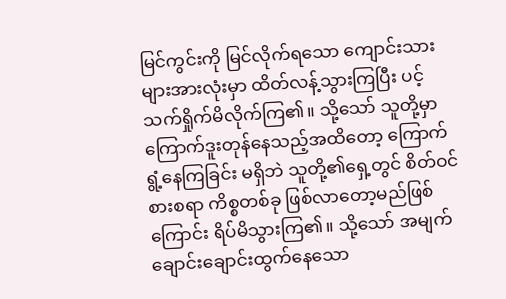မြင်ကွင်းကို မြင်လိုက်ရသော ကျောင်းသားများအားလုံးမှာ ထိတ်လန့်သွားကြပြီး ပင့်သက်ရှိုက်မိလိုက်ကြ၏။ သို့သော် သူတို့မှာ ကြောက်ဒူးတုန်နေသည့်အထိတော့ ကြောက်ရွံ့နေကြခြင်း မရှိဘဲ သူတို့၏ရှေ့တွင် စိတ်ဝင်စားစရာ ကိစ္စတစ်ခု ဖြစ်လာတော့မည်ဖြစ်ကြောင်း ရိပ်မိသွားကြ၏။ သို့သော် အမျက်ချောင်းချောင်းထွက်နေသော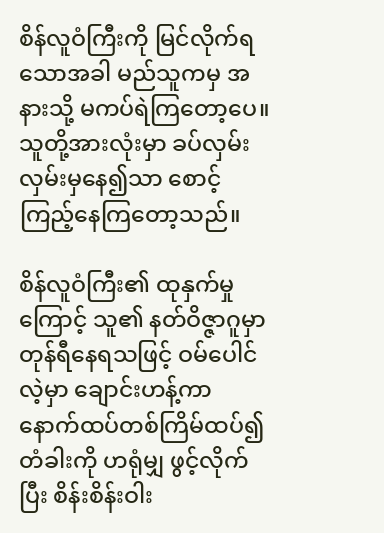စိန်လူဝံကြီးကို မြင်လိုက်ရသောအခါ မည်သူကမှ အနားသို့ မကပ်ရဲကြတော့ပေ။ သူတို့အားလုံးမှာ ခပ်လှမ်းလှမ်းမှနေ၍သာ စောင့်ကြည့်နေကြတော့သည်။

စိန်လူဝံကြီး၏ ထုနှက်မှုကြောင့် သူ၏ နတ်ဝိဇ္ဇာဂူမှာ တုန်ရီနေရသဖြင့် ဝမ်ပေါင်လဲ့မှာ ချောင်းဟန့်ကာ နောက်ထပ်တစ်ကြိမ်ထပ်၍ တံခါးကို ဟရုံမျှ ဖွင့်လိုက်ပြီး စိန်းစိန်းဝါး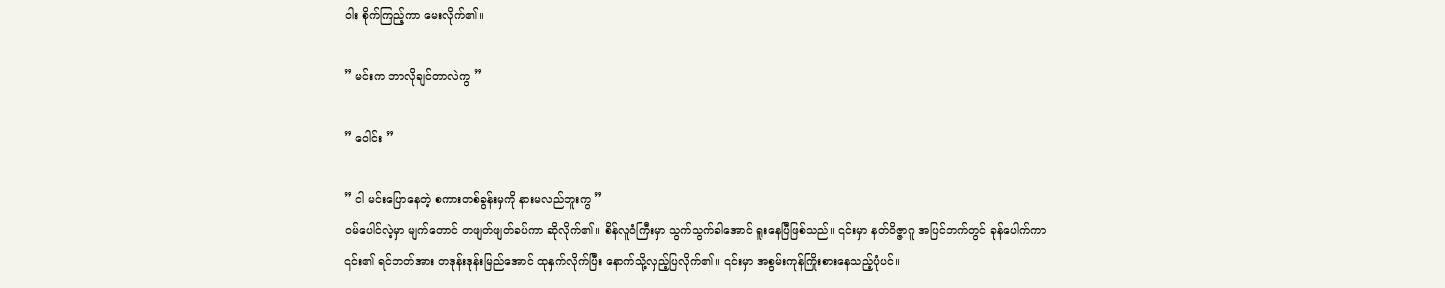ဝါး စိုက်ကြည့်ကာ မေးလိုက်၏။

” မင်းက ဘာလိုချင်တာလဲကွ ”

” ဝေါင်း ”

” ငါ မင်းပြောနေတဲ့ စကားတစ်ခွန်းမှကို နားမလည်ဘူးကွ ”
ဝမ်ပေါင်လဲ့မှာ မျက်တောင် တဖျတ်ဖျတ်ခပ်ကာ ဆိုလိုက်၏။ စိန်လူဝံကြီးမှာ သွက်သွက်ခါအောင် ရူးနေပြီဖြစ်သည်။ ၎င်းမှာ နတ်ဝိဇ္ဇာဂူ အပြင်ဘက်တွင် ခုန်ပေါက်ကာ ၎င်း၏ ရင်ဘတ်အား တဒုန်းဒုန်းမြည်အောင် ထုနှက်လိုက်ပြီး နောက်သို့လှည့်ပြလိုက်၏။ ၎င်းမှာ အစွမ်းကုန်ကြိုးစားနေသည့်ပုံပင်။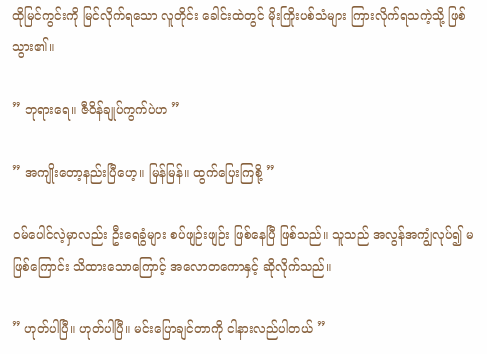ထိုမြင်ကွင်းကို မြင်လိုက်ရသော လူတိုင်း ခေါင်းထဲတွင် မိုးကြိုးပစ်သံများ ကြားလိုက်ရသကဲ့သို့ ဖြစ်သွား၏။

” ဘုရားရေ။ ဇီဝိန်ချုပ်ကွက်ပဲဟ ”

” အကျိုးတော့နည်းပြီဟေ့။ မြန်မြန်။ ထွက်ပြေးကြစို့ ”

ဝမ်ပေါင်လဲ့မှာလည်း ဦးရေခွံများ စပ်ဖျဉ်းဖျဉ်း ဖြစ်နေပြီ ဖြစ်သည်။ သူသည် အလွန်အကျွံလုပ်၍ မဖြစ်ကြောင်း သိထားသောကြောင့် အလောတကောနှင့် ဆိုလိုက်သည်။

” ဟုတ်ပါပြီ။ ဟုတ်ပါပြီ။ မင်းပြောချင်တာကို ငါနားလည်ပါတယ် ”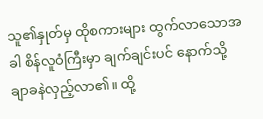သူ၏နှုတ်မှ ထိုစကားများ ထွက်လာသောအခါ စိန်လူဝံကြီးမှာ ချက်ချင်းပင် နောက်သို့ ချာခနဲလှည့်လာ၏။ ထို့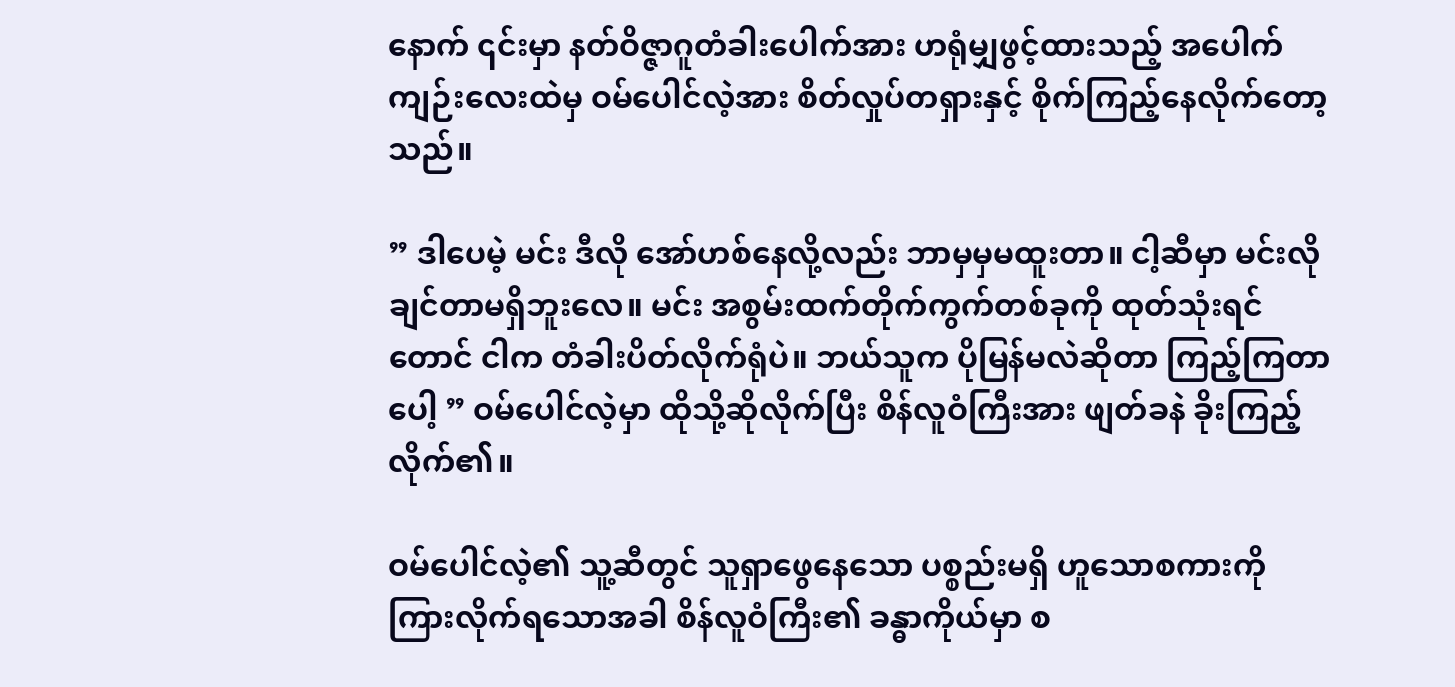နောက် ၎င်းမှာ နတ်ဝိဇ္ဇာဂူတံခါးပေါက်အား ဟရုံမျှဖွင့်ထားသည့် အပေါက်ကျဉ်းလေးထဲမှ ဝမ်ပေါင်လဲ့အား စိတ်လှုပ်တရှားနှင့် စိုက်ကြည့်နေလိုက်တော့သည်။

” ဒါပေမဲ့ မင်း ဒီလို အော်ဟစ်နေလို့လည်း ဘာမှမှမထူးတာ။ ငါ့ဆီမှာ မင်းလိုချင်တာမရှိဘူးလေ။ မင်း အစွမ်းထက်တိုက်ကွက်တစ်ခုကို ထုတ်သုံးရင်တောင် ငါက တံခါးပိတ်လိုက်ရုံပဲ။ ဘယ်သူက ပိုမြန်မလဲဆိုတာ ကြည့်ကြတာပေါ့ ” ဝမ်ပေါင်လဲ့မှာ ထိုသို့ဆိုလိုက်ပြီး စိန်လူဝံကြီးအား ဖျတ်ခနဲ ခိုးကြည့်လိုက်၏။

ဝမ်ပေါင်လဲ့၏ သူ့ဆီတွင် သူရှာဖွေနေသော ပစ္စည်းမရှိ ဟူသောစကားကို ကြားလိုက်ရသောအခါ စိန်လူဝံကြီး၏ ခန္ဓာကိုယ်မှာ စ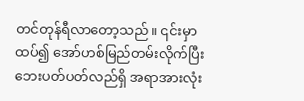တင်တုန်ရီလာတော့သည်။ ၎င်းမှာ ထပ်၍ အော်ဟစ်မြည်တမ်းလိုက်ပြီး ဘေးပတ်ပတ်လည်ရှိ အရာအားလုံး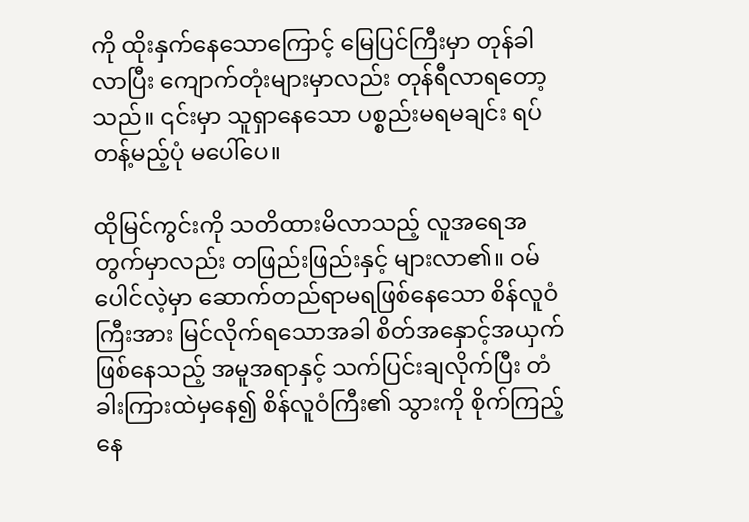ကို ထိုးနှက်နေသောကြောင့် မြေပြင်ကြီးမှာ တုန်ခါလာပြီး ကျောက်တုံးများမှာလည်း တုန်ရီလာရတော့သည်။ ၎င်းမှာ သူရှာနေသော ပစ္စည်းမရမချင်း ရပ်တန့်မည့်ပုံ မပေါ်ပေ။

ထိုမြင်ကွင်းကို သတိထားမိလာသည့် လူအရေအတွက်မှာလည်း တဖြည်းဖြည်းနှင့် များလာ၏။ ဝမ်ပေါင်လဲ့မှာ ဆောက်တည်ရာမရဖြစ်နေသော စိန်လူဝံကြီးအား မြင်လိုက်ရသောအခါ စိတ်အနှောင့်အယှက် ဖြစ်နေသည့် အမူအရာနှင့် သက်ပြင်းချလိုက်ပြီး တံခါးကြားထဲမှနေ၍ စိန်လူဝံကြီး၏ သွားကို စိုက်ကြည့်နေ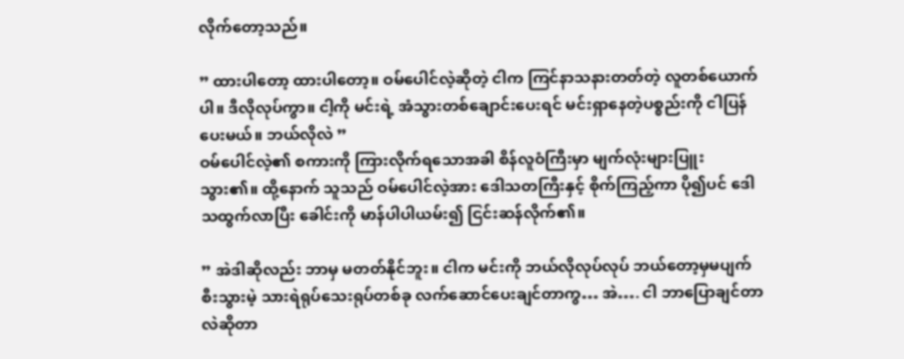လိုက်တော့သည်။

” ထားပါတော့ ထားပါတော့။ ဝမ်ပေါင်လဲ့ဆိုတဲ့ ငါက ကြင်နာသနားတတ်တဲ့ လူတစ်ယောက်ပါ။ ဒီလိုလုပ်ကွာ။ ငါ့ကို မင်းရဲ့ အံသွားတစ်ချောင်းပေးရင် မင်းရှာနေတဲ့ပစ္စည်းကို ငါပြန်ပေးမယ်။ ဘယ်လိုလဲ ”
ဝမ်ပေါင်လဲ့၏ စကားကို ကြားလိုက်ရသောအခါ စိန်လူဝံကြီးမှာ မျက်လုံးများပြူးသွား၏။ ထို့နောက် သူသည် ဝမ်ပေါင်လဲ့အား ဒေါသတကြီးနှင့် စိုက်ကြည့်ကာ ပို၍ပင် ‌ဒေါသထွက်လာပြီး ခေါင်းကို မာန်ပါပါယမ်း၍ ငြင်းဆန်လိုက်၏။

” အဲဒါဆိုလည်း ဘာမှ မတတ်နိုင်ဘူး။ ငါက မင်းကို ဘယ်လိုလုပ်လုပ် ဘယ်တော့မှမပျက်စီးသွားမဲ့ သားရဲရုပ်သေးရုပ်တစ်ခု လက်ဆောင်ပေးချင်တာကွ… အဲ…. ငါ ဘာပြောချင်တာလဲဆိုတာ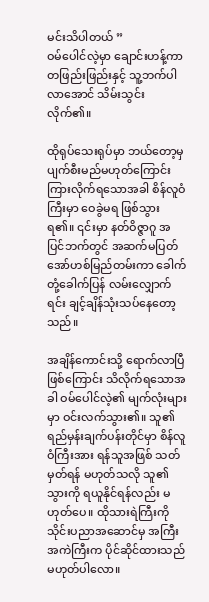မင်းသိပါတယ် ”
ဝမ်ပေါင်လဲ့မှာ ချောင်းဟန့်ကာ တဖြည်းဖြည်းနှင့် သူ့ဘက်ပါလာအောင် သိမ်းသွင်းလိုက်၏။

ထိုရုပ်သေးရုပ်မှာ ဘယ်တော့မှ ပျက်စီးမည်မဟုတ်ကြောင်း ကြားလိုက်ရသောအခါ စိန်လူဝံကြီးမှာ ဝေခွဲမရ ဖြစ်သွားရ၏။ ၎င်းမှာ နတ်ဝိဇ္ဇာဂူ အပြင်ဘက်တွင် အဆက်မပြတ် အော်ဟစ်မြည်တမ်းကာ ခေါက်တုံ့ခေါက်ပြန် လမ်းလျှောက်ရင်း ချင့်ချိန်သုံးသပ်နေတော့သည်။

အချိန်ကောင်းသို့ ရောက်လာပြီဖြစ်ကြောင်း သိလိုက်ရသောအခါ ဝမ်ပေါင်လဲ့၏ မျက်လုံးများမှာ ဝင်းလက်သွား၏။ သူ၏ ရည်မှန်းချက်ပန်းတိုင်မှာ စိန်လူဝံကြီးအား ရန်သူအဖြစ် သတ်မှတ်ရန် မဟုတ်သလို သူ၏သွားကို ရယူနိုင်ရန်လည်း မဟုတ်ပေ။ ထိုသားရဲကြီးကို သိုင်းပညာအဆောင်မှ အကြီးအကဲကြီးက ပိုင်ဆိုင်ထားသည် မဟုတ်ပါလော။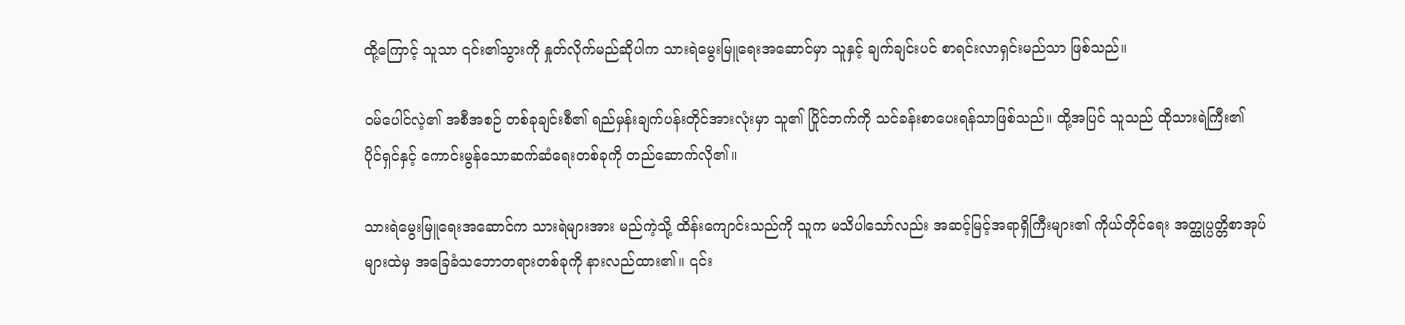ထို့ကြောင့် သူသာ ၎င်း၏သွားကို နှုတ်လိုက်မည်ဆိုပါက သားရဲမွေးမြူရေးအဆောင်မှာ သူနှင့် ချက်ချင်းပင် စာရင်းလာရှင်းမည်သာ ဖြစ်သည်။

ဝမ်ပေါင်လဲ့၏ အစီအစဉ် တစ်ခုချင်းစီ၏ ရည်မှန်းချက်ပန်းတိုင်အားလုံးမှာ သူ၏ ပြိုင်ဘက်ကို သင်ခန်းစာပေးရန်သာဖြစ်သည်။ ထို့အပြင် သူသည် ထိုသားရဲကြီး၏ ပိုင်ရှင်နှင့် ကောင်းမွန်သောဆက်ဆံရေးတစ်ခုကို တည်ဆောက်လို၏။

သားရဲမွေးမြူရေးအဆောင်က သားရဲများအား မည်ကဲ့သို့ ထိန်းကျောင်းသည်ကို သူက မသိပါသော်လည်း အဆင့်မြင့်အရာရှိကြီးများ၏ ကိုယ်တိုင်ရေး အတ္ထုပ္ပတ္တိစာအုပ်များထဲမှ အခြေခံသဘောတရားတစ်ခုကို နားလည်ထား၏။ ၎င်း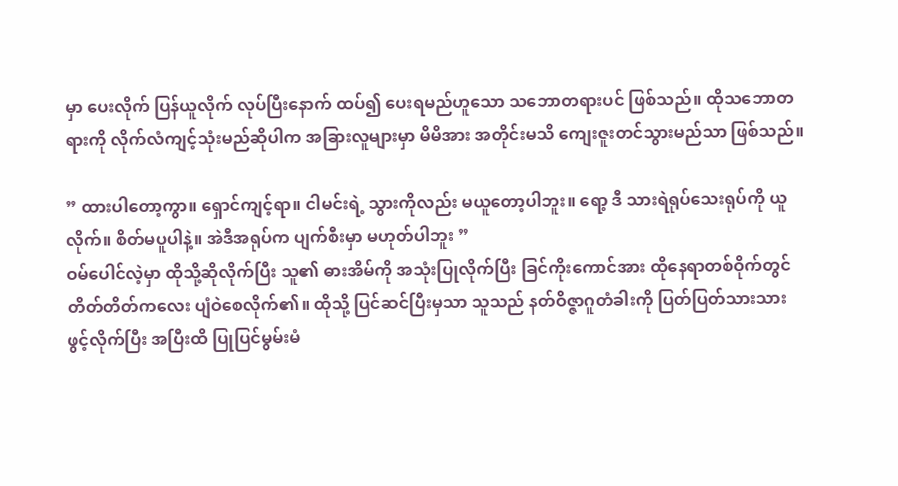မှာ ပေးလိုက် ပြန်ယူလိုက် လုပ်ပြီးနောက် ထပ်၍ ပေးရမည်ဟူသော သဘောတရားပင် ဖြစ်သည်။ ထိုသဘောတရားကို လိုက်လံကျင့်သုံးမည်ဆိုပါက အခြားလူများမှာ မိမိအား အတိုင်းမသိ ကျေးဇူးတင်သွားမည်သာ ဖြစ်သည်။

” ထားပါတော့ကွာ။ ရှောင်ကျင့်ရာ။ ငါမင်းရဲ့ သွားကိုလည်း မယူတော့ပါဘူး။ ရော့ ဒီ သားရဲရုပ်သေးရုပ်ကို ယူလိုက်။ စိတ်မပူပါနဲ့။ အဲဒီအရုပ်က ပျက်စီးမှာ မဟုတ်ပါဘူး ”
ဝမ်ပေါင်လဲ့မှာ ထိုသို့ဆိုလိုက်ပြီး သူ၏ ဓားအိမ်ကို အသုံးပြုလိုက်ပြီး ခြင်ကိုးကောင်အား ထိုနေရာတစ်ဝိုက်တွင် တိတ်တိတ်ကလေး ပျံဝဲစေလိုက်၏။ ထိုသို့ ပြင်ဆင်ပြီးမှသာ သူသည် နတ်ဝိဇ္ဇာဂူတံခါးကို ပြတ်ပြတ်သားသား ဖွင့်လိုက်ပြီး အပြီးထိ ပြုပြင်မွမ်းမံ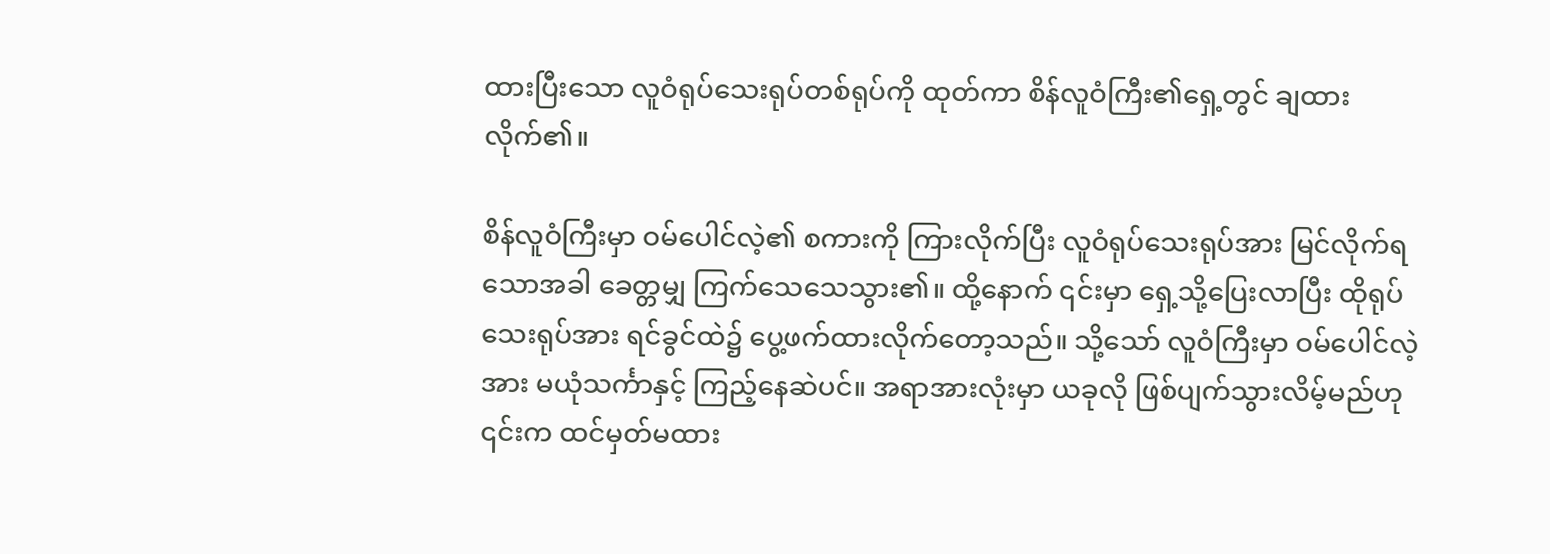ထားပြီးသော လူဝံရုပ်သေးရုပ်တစ်ရုပ်ကို ထုတ်ကာ စိန်လူဝံကြီး၏ရှေ့တွင် ချထားလိုက်၏။

စိန်လူဝံကြီးမှာ ဝမ်ပေါင်လဲ့၏ စကားကို ကြားလိုက်ပြီး လူဝံရုပ်သေးရုပ်အား မြင်လိုက်ရသောအခါ ခေတ္တမျှ ကြက်သေသေသွား၏။ ထို့နောက် ၎င်းမှာ ရှေ့သို့ပြေးလာပြီး ထိုရုပ်သေးရုပ်အား ရင်ခွင်ထဲ၌ ပွေ့ဖက်ထားလိုက်တော့သည်။ သို့သော် လူဝံကြီးမှာ ဝမ်ပေါင်လဲ့အား မယုံသင်္ကာနှင့် ကြည့်နေဆဲပင်။ အရာအားလုံးမှာ ယခုလို ဖြစ်ပျက်သွားလိမ့်မည်ဟု ၎င်းက ထင်မှတ်မထား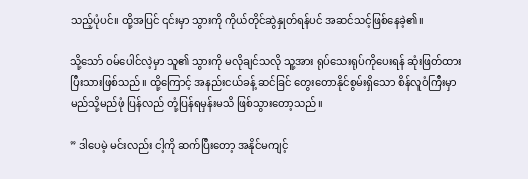သည့်ပုံပင်။ ထို့အပြင် ၎င်းမှာ သွားကို ကိုယ်တိုင်ဆွဲနှုတ်ရန်ပင် အဆင်သင့်ဖြစ်နေခဲ့၏။

သို့သော် ဝမ်ပေါင်လဲ့မှာ သူ၏ သွားကို မလိုချင်သလို သူ့အား ရုပ်သေးရုပ်ကိုပေးရန် ဆုံးဖြတ်ထားပြီးသားဖြစ်သည်။ ထို့ကြောင့် အနည်းငယ်ခန့် ဆင်ခြင် တွေးတောနိုင်စွမ်းရှိသော စိန်လူဝံကြီးမှာ မည်သို့မည်ဖုံ ပြန်လည် တုံ့ပြန်ရမှန်းမသိ ဖြစ်သွားတော့သည်။

” ဒါပေမဲ့ မင်းလည်း ငါ့ကို ဆက်ပြီးတော့ အနိုင်မကျင့်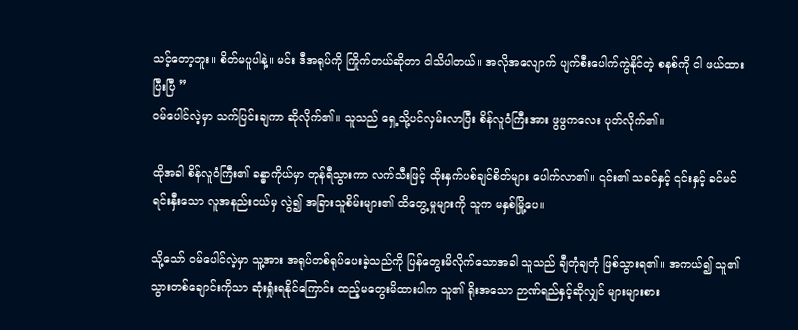သင့်တော့ဘူး။ စိတ်မပူပါနဲ့။ မင်း ဒီအရုပ်ကို ကြိုက်တယ်ဆိုတာ ငါသိပါတယ်။ အလိုအလျောက် ပျက်စီးပေါက်ကွဲနိုင်တဲ့ စနစ်ကို ငါ ဖယ်ထားပြီးပြီ ”
ဝမ်ပေါင်လဲ့မှာ သက်ပြင်းချကာ ဆိုလိုက်၏။ သူသည် ရှေ့သို့ပင်လှမ်းလာပြီး စိန်လူဝံကြီးအား ဖွဖွကလေး ပုတ်လိုက်၏။

ထိုအခါ စိန်လူဝံကြီး၏ ခန္ဓာကိုယ်မှာ တုန်ရီသွားကာ လက်သီးဖြင့် ထိုးနှက်ပစ်ချင်စိတ်များ ပေါက်လာ၏။ ၎င်း၏ သခင်နှင့် ၎င်းနှင့် ခင်မင်ရင်းနှီးသော လူအနည်းငယ်မှ လွဲ၍ အခြားသူစိမ်းများ၏ ထိ‌တွေ့မှုများကို သူက မနှစ်မြို့ပေ။

သို့သော် ဝမ်ပေါင်လဲ့မှာ သူ့အား အရုပ်တစ်ရုပ်ပေးခဲ့သည်ကို ပြန်တွေးမိလိုက်သောအခါ သူသည် ချီတုံချတုံ ဖြစ်သွားရ၏။ အကယ်၍ သူ၏သွားတစ်ချောင်းကိုသာ ဆုံးရှုံးရနိုင်ကြောင်း ထည့်မတွေးမိထားပါက သူ၏ ရိုးအသော ဉာဏ်ရည်နှင့်ဆိုလျှင် များများစား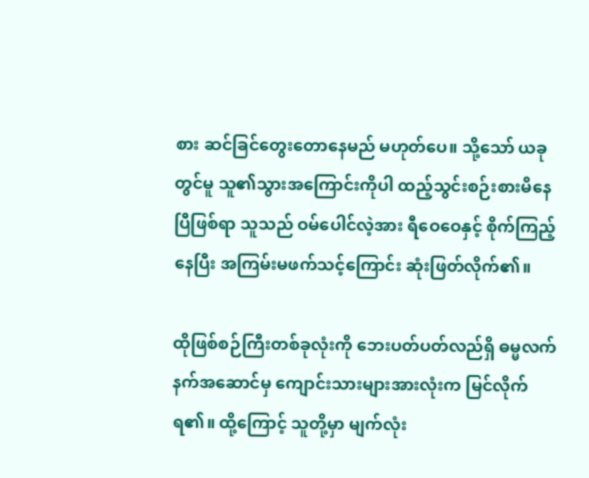စား ဆင်ခြင်တွေးတောနေမည် မဟုတ်ပေ။ သို့သော် ယခုတွင်မူ သူ၏သွားအကြောင်းကိုပါ ထည့်သွင်းစဉ်းစားမိနေပြီဖြစ်ရာ သူသည် ဝမ်ပေါင်လဲ့အား ရီဝေဝေနှင့် စိုက်ကြည့်နေပြီး အကြမ်းမဖက်သင့်ကြောင်း ဆုံးဖြတ်လိုက်၏။

ထိုဖြစ်စဉ်ကြီးတစ်ခုလုံးကို ဘေးပတ်ပတ်လည်ရှိ ဓမ္မလက်နက်အဆောင်မှ ကျောင်းသားများအားလုံးက မြင်လိုက်ရ၏။ ထို့ကြောင့် သူတို့မှာ မျက်လုံး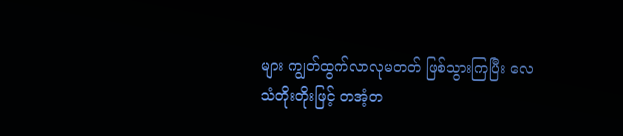များ ကျွတ်ထွက်လာလုမတတ် ဖြစ်သွားကြပြီး လေသံတိုးတိုးဖြင့် တအံ့တ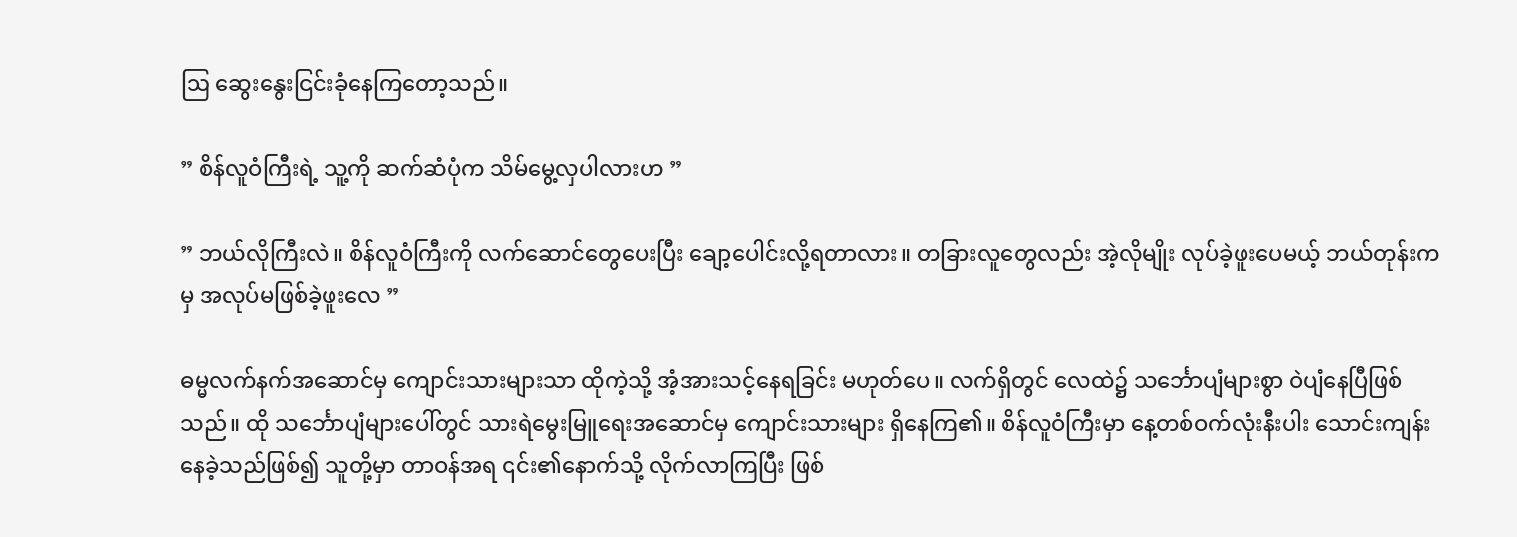ဩ ဆွေးနွေးငြင်းခုံနေကြတော့သည်။

” စိန်လူဝံကြီးရဲ့ သူ့ကို ဆက်ဆံပုံက သိမ်မွေ့လှပါလားဟ ”

” ဘယ်လိုကြီးလဲ။ စိန်လူဝံကြီးကို လက်ဆောင်တွေပေးပြီး ချော့ပေါင်းလို့ရတာလား။ တခြားလူတွေလည်း အဲ့လိုမျိုး လုပ်ခဲ့ဖူးပေမယ့် ဘယ်တုန်းကမှ အလုပ်မဖြစ်ခဲ့ဖူးလေ ”

ဓမ္မလက်နက်အဆောင်မှ ကျောင်းသားများသာ ထိုကဲ့သို့ အံ့အားသင့်နေရခြင်း မဟုတ်ပေ။ လက်ရှိတွင် လေထဲ၌ သင်္ဘောပျံများစွာ ဝဲပျံနေပြီဖြစ်သည်။ ထို သင်္ဘောပျံများပေါ်တွင် သားရဲမွေးမြူရေးအဆောင်မှ ကျောင်းသားများ ရှိနေကြ၏။ စိန်လူဝံကြီးမှာ နေ့တစ်ဝက်လုံးနီးပါး သောင်းကျန်းနေခဲ့သည်ဖြစ်၍ သူတို့မှာ တာဝန်အရ ၎င်း၏နောက်သို့ လိုက်လာကြပြီး ဖြစ်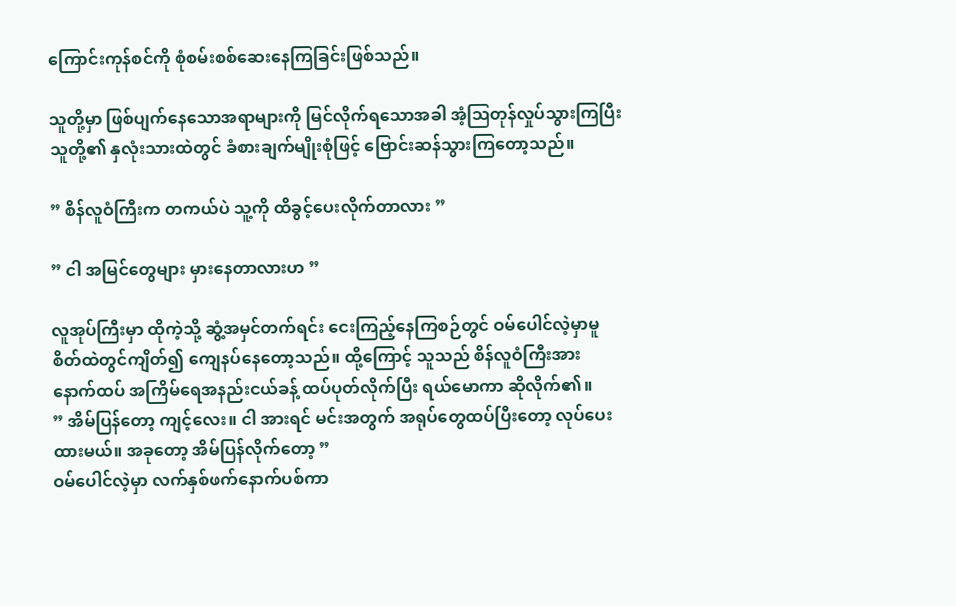ကြောင်းကုန်စင်ကို စုံစမ်းစစ်ဆေးနေကြခြင်းဖြစ်သည်။

သူတို့မှာ ဖြစ်ပျက်နေသောအရာများကို မြင်လိုက်ရသောအခါ အံ့ဩတုန်လှုပ်သွားကြပြီး သူတို့၏ နှလုံးသားထဲတွင် ခံစားချက်မျိုးစုံဖြင့် ဗြောင်းဆန်သွားကြတော့သည်။

” စိန်လူဝံကြီးက တကယ်ပဲ သူ့ကို ထိခွင့်ပေးလိုက်တာလား ”

” ငါ အမြင်တွေများ မှားနေတာလားဟ ”

လူအုပ်ကြီးမှာ ထိုကဲ့သို့ ဆွံ့အမှင်တက်ရင်း ငေးကြည့်နေကြစဉ်တွင် ဝမ်ပေါင်လဲ့မှာမူ စိတ်ထဲတွင်ကျိတ်၍ ကျေနပ်နေတော့သည်။ ထို့ကြောင့် သူသည် စိန်လူဝံကြီးအား နောက်ထပ် အကြိမ်ရေအနည်းငယ်ခန့် ထပ်ပုတ်လိုက်ပြီး ရယ်မောကာ ဆိုလိုက်၏။
” အိမ်ပြန်တော့ ကျင့်လေး။ ငါ အားရင် မင်းအတွက် အရုပ်တွေထပ်ပြီးတော့ လုပ်ပေးထားမယ်။ အခုတော့ အိမ်ပြန်လိုက်တော့ ”
ဝမ်ပေါင်လဲ့မှာ လက်နှစ်ဖက်နောက်ပစ်ကာ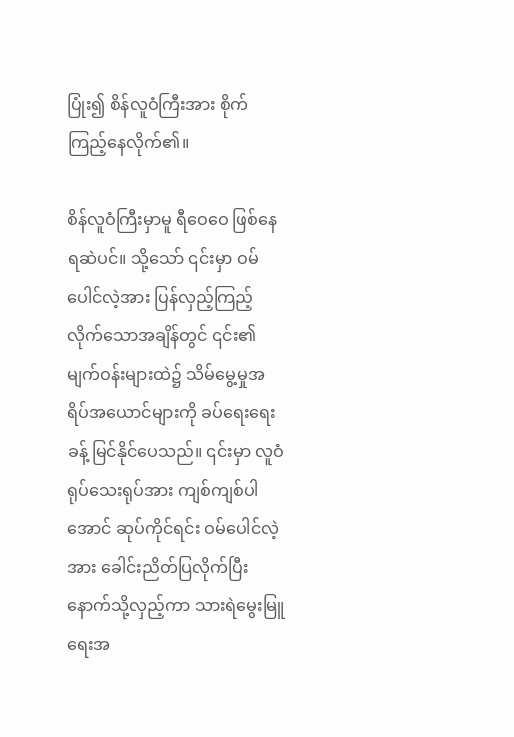ပြုံး၍ စိန်လူဝံကြီးအား စိုက်ကြည့်နေလိုက်၏။

စိန်လူဝံကြီးမှာမူ ရီဝေဝေ ဖြစ်နေရဆဲပင်။ သို့သော် ၎င်းမှာ ဝမ်ပေါင်လဲ့အား ပြန်လှည့်ကြည့်လိုက်သောအချိန်တွင် ၎င်း၏မျက်ဝန်းများထဲ၌ သိမ်မွေ့မှုအရိပ်အယောင်များကို ခပ်ရေးရေးခန့် မြင်နိုင်ပေသည်။ ၎င်းမှာ လူဝံရုပ်သေးရုပ်အား ကျစ်ကျစ်ပါအောင် ဆုပ်ကိုင်ရင်း ဝမ်ပေါင်လဲ့အား ခေါင်းညိတ်ပြလိုက်ပြီး နောက်သို့လှည့်ကာ သားရဲမွေးမြူရေးအ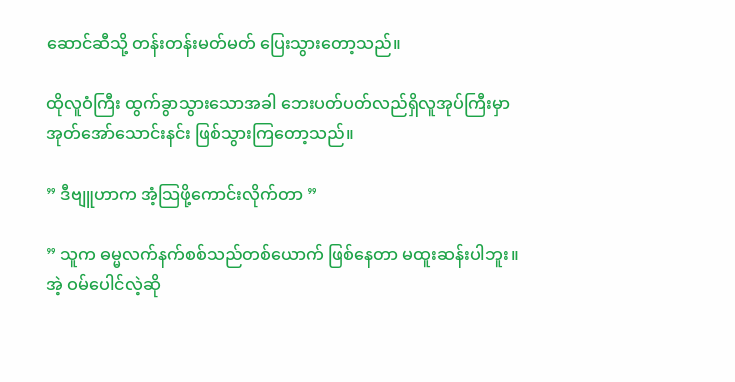ဆောင်ဆီသို့ တန်းတန်းမတ်မတ် ပြေးသွားတော့သည်။

ထိုလူဝံကြီး ထွက်ခွာသွားသောအခါ ဘေးပတ်ပတ်လည်ရှိလူအုပ်ကြီးမှာ အုတ်အော်သောင်းနင်း ဖြစ်သွားကြတော့သည်။

” ဒီဗျူဟာက အံ့သြဖို့ကောင်းလိုက်တာ ”

” သူက ဓမ္မလက်နက်စစ်သည်တစ်ယောက် ဖြစ်နေတာ မထူးဆန်းပါဘူး။ အဲ့ ဝမ်ပေါင်လဲ့ဆို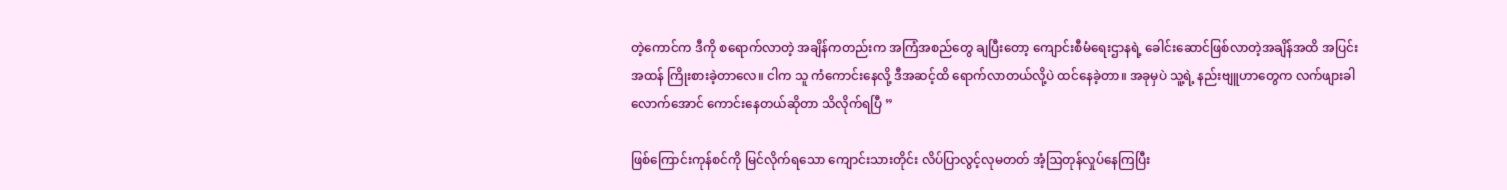တဲ့ကောင်က ဒီကို စရောက်လာတဲ့ အချိန်ကတည်းက အကြံအစည်တွေ ချပြီးတော့ ကျောင်းစီမံရေးဌာနရဲ့ ခေါင်းဆောင်ဖြစ်လာတဲ့အချိန်အထိ အပြင်းအထန် ကြိုးစားခဲ့တာလေ။ ငါက သူ ကံကောင်းနေလို့ ဒီအဆင့်ထိ ရောက်လာတယ်လို့ပဲ ထင်နေခဲ့တာ။ အခုမှပဲ သူ့ရဲ့ ‌နည်းဗျူဟာတွေက လက်ဖျားခါလောက်အောင် ကောင်းနေတယ်ဆိုတာ သိလိုက်ရပြီ ”

ဖြစ်ကြောင်းကုန်စင်ကို မြင်လိုက်ရသော ကျောင်းသားတိုင်း လိပ်ပြာလွင့်လုမတတ် အံ့ဩတုန်လှုပ်နေကြပြီး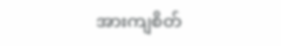အားကျစိတ်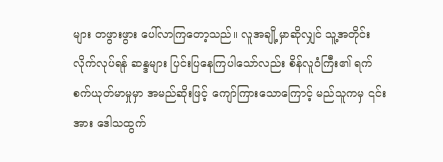များ တဖွားဖွား ပေါ်လာကြတော့သည်။ လူအချို့မှာဆိုလျှင် သူ့အတိုင်းလိုက်လုပ်ရန် ဆန္ဒများ ပြင်းပြနေကြပါသော်လည်း စိန်လူဝံကြီး၏ ရက်စက်ယုတ်မာမှုမှာ အမည်ဆိုးဖြင့် ကျော်ကြားသောကြောင့် မည်သူကမှ ၎င်းအား ဒေါသထွက်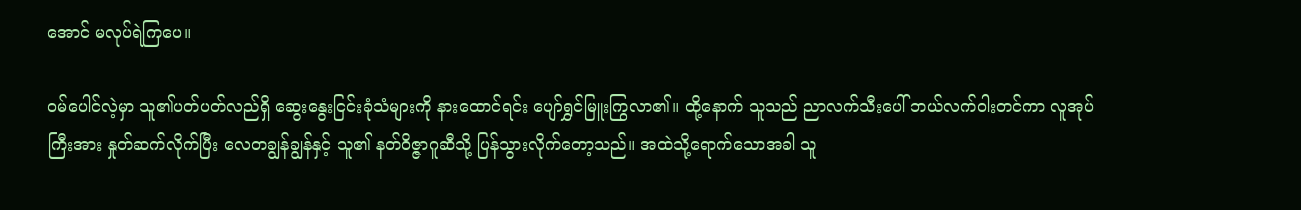အောင် မလုပ်ရဲကြပေ။

ဝမ်ပေါင်လဲ့မှာ သူ၏ပတ်ပတ်လည်ရှိ ဆွေးနွေးငြင်းခုံသံများကို နားထောင်ရင်း ပျော်ရွှင်မြူးကြွလာ၏။ ထို့နောက် သူသည် ညာလက်သီးပေါ် ဘယ်လက်ဝါးတင်ကာ လူအုပ်ကြီးအား နှုတ်ဆက်လိုက်ပြီး လေတချွန်ချွန်နှင့် သူ၏ နတ်ဝိဇ္ဇာဂူဆီသို့ ပြန်သွားလိုက်တော့သည်။ အထဲသို့ရောက်သောအခါ သူ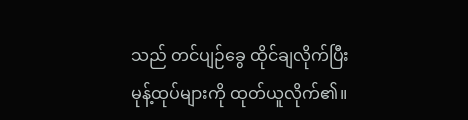သည် တင်ပျဉ်ခွေ ထိုင်ချလိုက်ပြီး မုန့်ထုပ်များကို ထုတ်ယူလိုက်၏။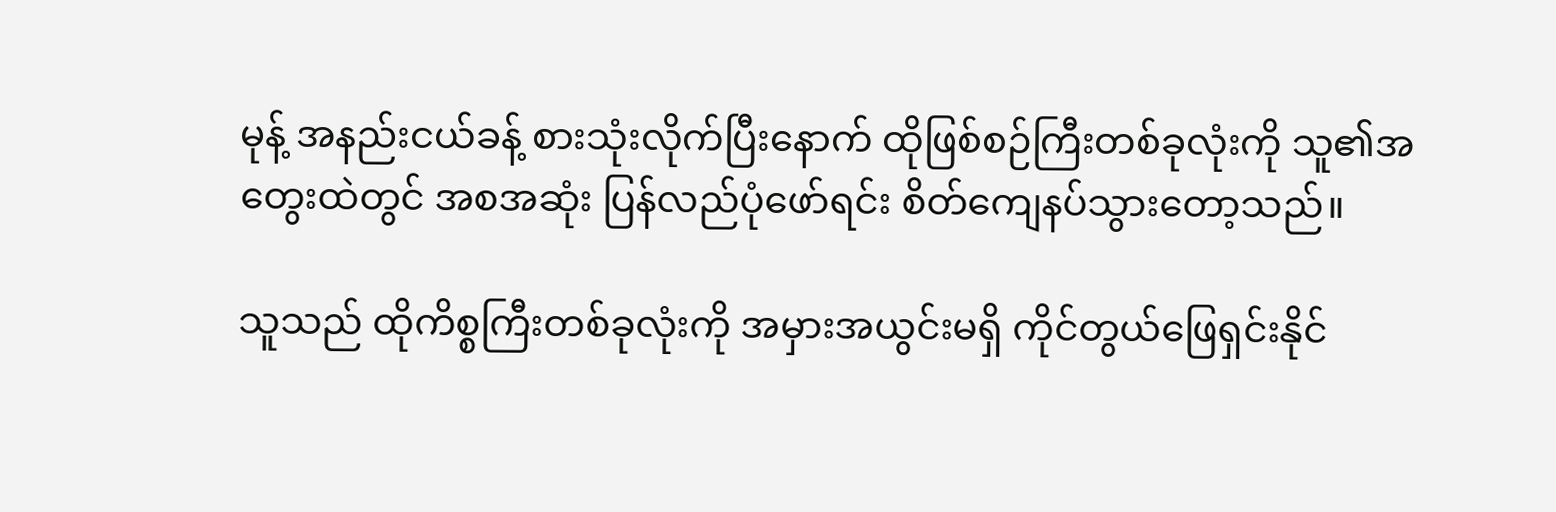မုန့် အနည်းငယ်ခန့် စားသုံးလိုက်ပြီးနောက် ထိုဖြစ်စဉ်ကြီးတစ်ခုလုံးကို သူ၏အတွေးထဲတွင် အစအဆုံး ပြန်လည်ပုံဖော်ရင်း စိတ်ကျေနပ်သွားတော့သည်။

သူသည် ထိုကိစ္စကြီးတစ်ခုလုံးကို အမှားအယွင်းမရှိ ကိုင်တွယ်ဖြေရှင်းနိုင်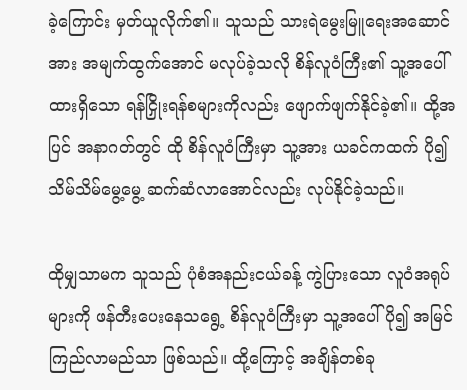ခဲ့ကြောင်း မှတ်ယူလိုက်၏။ သူသည် သားရဲမွေးမြူရေးအဆောင်အား အမျက်ထွက်အောင် မလုပ်ခဲ့သလို စိန်လူဝံကြီး၏ သူ့အပေါ်ထားရှိသော ရန်ငြှိုးရန်စများကိုလည်း ဖျောက်ဖျက်နိုင်ခဲ့၏။ ထို့အပြင် အနာဂတ်တွင် ထို စိန်လူဝံကြီးမှာ သူ့အား ယခင်ကထက် ပို၍ သိမ်သိမ်မွေ့မွေ့ ဆက်ဆံလာအောင်လည်း လုပ်နိုင်ခဲ့သည်။

ထိုမျှသာမက သူသည် ပုံစံအနည်းငယ်ခန့် ကွဲပြားသော လူဝံအရုပ်များကို ဖန်တီးပေးနေသရွေ့ စိန်လူဝံကြီးမှာ သူ့အပေါ် ပို၍ အမြင်ကြည်လာမည်သာ ဖြစ်သည်။ ထို့ကြောင့် အချိန်တစ်ခု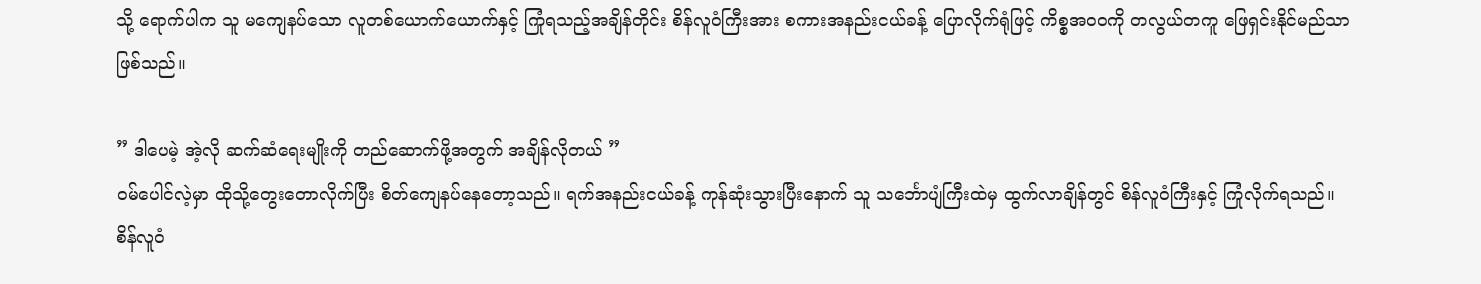သို့ ရောက်ပါက သူ မကျေနပ်သော လူတစ်ယောက်ယောက်နှင့် ကြုံရသည့်အချိန်တိုင်း စိန်လူဝံကြီးအား စကားအနည်းငယ်ခန့် ပြောလိုက်ရုံဖြင့် ကိစ္စအဝဝကို တလွယ်တကူ ဖြေရှင်းနိုင်မည်သာဖြစ်သည်။

” ဒါပေမဲ့ အဲ့လို ဆက်ဆံရေးမျိုးကို တည်ဆောက်ဖို့အတွက် အချိန်လိုတယ် ”
ဝမ်ပေါင်လဲ့မှာ ထိုသို့တွေးတောလိုက်ပြီး စိတ်ကျေနပ်နေတော့သည်။ ရက်အနည်းငယ်ခန့် ကုန်ဆုံးသွားပြီးနောက် သူ သင်္ဘောပျံကြီးထဲမှ ထွက်လာချိန်တွင် စိန်လူဝံကြီးနှင့် ကြုံလိုက်ရသည်။ စိန်လူဝံ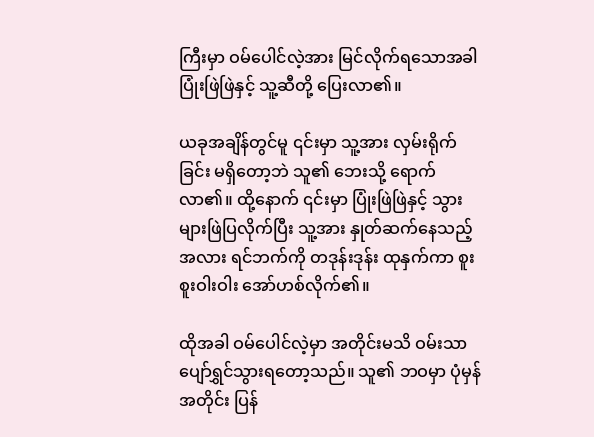ကြီးမှာ ဝမ်ပေါင်လဲ့အား မြင်လိုက်ရသောအခါ ပြုံးဖြဲဖြဲနှင့် သူ့ဆီတို့ ပြေးလာ၏။

ယခုအချိန်တွင်မူ ၎င်းမှာ သူ့အား လှမ်းရိုက်ခြင်း မရှိတော့ဘဲ သူ၏ ဘေးသို့ ရောက်လာ၏။ ထို့နောက် ၎င်းမှာ ပြုံးဖြဲဖြဲနှင့် သွားများဖြဲပြလိုက်ပြီး သူ့အား နှုတ်ဆက်နေသည့်အလား ရင်ဘက်ကို တဒုန်းဒုန်း ထုနှက်ကာ စူးစူးဝါးဝါး အော်ဟစ်လိုက်၏။

ထိုအခါ ဝမ်ပေါင်လဲ့မှာ အတိုင်းမသိ ဝမ်းသာပျော်ရွှင်သွားရတော့သည်။ သူ၏ ဘဝမှာ ပုံမှန်အတိုင်း ပြန်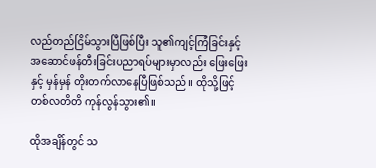လည်တည်ငြိမ်သွားပြီဖြစ်ပြီး သူ၏ကျင့်ကြံခြင်းနှင့် အဆောင်ဖန်တီးခြင်းပညာရပ်များမှာလည်း ဖြေးဖြေးနှင့် မှန်မှန် တိုးတက်လာနေပြီဖြစ်သည်။ ထိုသို့ဖြင့် တစ်လတိတိ ကုန်လွန်သွား၏။

ထိုအချိန်တွင် သ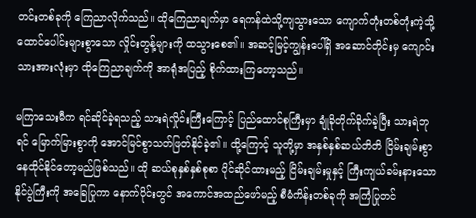တင်းတစ်ခုကို ကြေညာလိုက်သည်။ ထိုကြေညာချက်မှာ ရေကန်ထဲသို့ကျသွားသော ကျောက်တုံးတစ်တုံးကဲ့သို့ ထောင်ပေါင်းများစွာသော လှိုင်းတွန့်များကို ထသွားစေ၏။ အဆင့်မြင့်ကျွန်းပေါ်ရှိ အဆောင်တိုင်းမှ ကျောင်းသားအားလုံးမှာ ထိုကြေညာချက်ကို အာရုံအပြည့် စိုက်ထားကြတော့သည်။

မကြာသေးမီက ရင်ဆိုင်ခဲ့ရသည့် သားရဲလှိုင်းကြီးကြောင့် ပြည်ထောင်စုကြီးမှာ ချုံခိုတိုက်ခိုက်ခဲ့ပြီး သားရဲဘုရင် မြောက်မြားစွာကို အောင်မြင်စွာသတ်ဖြတ်နိုင်ခဲ့၏။ ထို့ကြောင့် သူတို့မှာ အနှစ်နှစ်ဆယ်တိတိ ငြိမ်းချမ်းစွာနေထိုင်နိုင်တော့မည်ဖြစ်သည်။ ထို ဆယ်စုနှစ်နှစ်စုစာ ပိုင်ဆိုင်ထားမည့် ငြိမ်းချမ်းမှုနှင့် ကြီးကျယ်ခမ်းနားသော နိုင်ပွဲကြီးကို အခြေပြုကာ နောက်ပိုင်းတွင် အကောင်အထည်ဖော်မည့် စီမံကိန်းတစ်ခုကို အကြံပြုတင်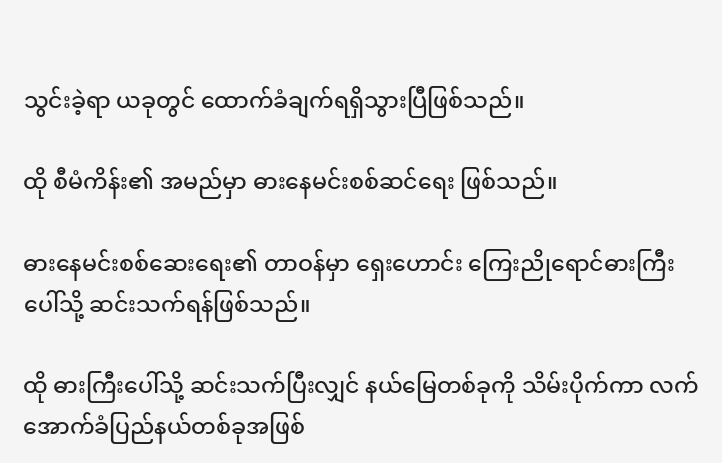သွင်းခဲ့ရာ ယခုတွင် ထောက်ခံချက်ရရှိသွားပြီဖြစ်သည်။

ထို စီမံကိန်း၏ အမည်မှာ ဓားနေမင်းစစ်ဆင်ရေး ဖြစ်သည်။

ဓားနေမင်းစစ်ဆေးရေး၏ တာဝန်မှာ ရှေးဟောင်း ကြေးညိုရောင်ဓားကြီးပေါ်သို့ ဆင်းသက်ရန်ဖြစ်သည်။

ထို ဓားကြီးပေါ်သို့ ဆင်းသက်ပြီးလျှင် နယ်မြေတစ်ခုကို သိမ်းပိုက်ကာ လက်အောက်ခံပြည်နယ်တစ်ခုအဖြစ်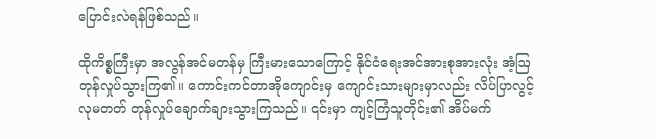ပြောင်းလဲရန်ဖြစ်သည်။

ထိုကိစ္စကြီးမှာ အလွန်အင်မတန်မှ ကြီးမားသောကြောင့် နိုင်ငံရေးအင်အားစုအားလုံး အံ့ဩတုန်လှုပ်သွားကြ၏။ ကောင်းကင်တာအိုကျောင်းမှ ကျောင်းသားများမှာလည်း လိပ်ပြာလွင့်လုမတတ် တုန်လှုပ်ချောက်ချားသွားကြသည်။ ၎င်းမှာ ကျင့်ကြံသူတိုင်း၏ အိပ်မက်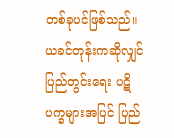တစ်ခုပင်ဖြစ်သည်။ ယခင်တုန်းကဆိုလျှင် ပြည်တွင်းရေး ပဋိပက္ခများအပြင် ပြည်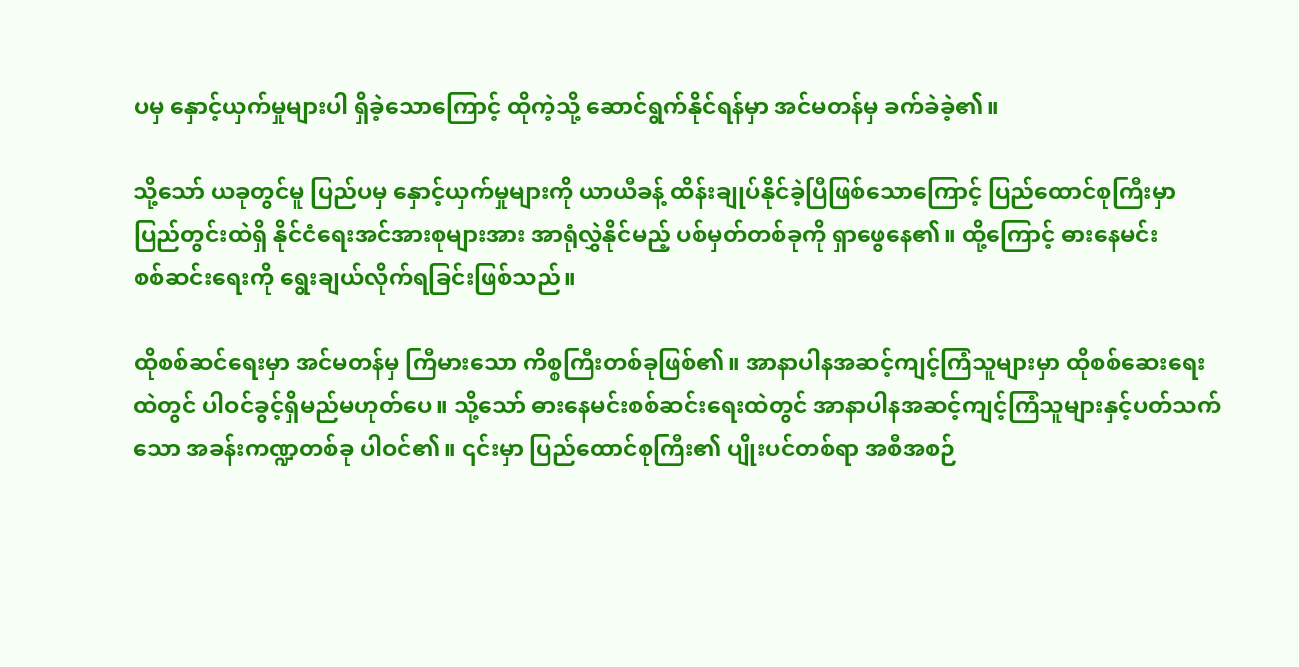ပမှ နှောင့်ယှက်မှုများပါ ရှိခဲ့သောကြောင့် ထိုကဲ့သို့ ဆောင်ရွက်နိုင်ရန်မှာ အင်မတန်မှ ခက်ခဲခဲ့၏။

သို့သော် ယခုတွင်မူ ပြည်ပမှ နှောင့်ယှက်မှုများကို ယာယီခန့် ထိန်းချုပ်နိုင်ခဲ့ပြီဖြစ်သောကြောင့် ပြည်ထောင်စုကြီးမှာ ပြည်တွင်းထဲရှိ နိုင်ငံရေးအင်အားစုများအား အာရုံလွှဲနိုင်မည့် ပစ်မှတ်တစ်ခုကို ရှာဖွေနေ၏။ ထို့ကြောင့် ဓားနေမင်းစစ်‌ဆင်းရေးကို ရွေးချယ်လိုက်ရခြင်းဖြစ်သည်။

ထိုစစ်ဆင်ရေးမှာ အင်မတန်မှ ကြီမားသော ကိစ္စကြီးတစ်ခုဖြစ်၏။ အာနာပါနအဆင့်ကျင့်ကြံသူများမှာ ထိုစစ်ဆေးရေးထဲတွင် ပါဝင်ခွင့်ရှိမည်မဟုတ်ပေ။ သို့သော် ဓားနေမင်းစစ်ဆင်းရေးထဲတွင် အာနာပါနအဆင့်ကျင့်ကြံသူများနှင့်ပတ်သက်သော အခန်းကဏ္ဍတစ်ခု ပါဝင်၏။ ၎င်းမှာ ပြည်ထောင်စုကြီး၏ ပျိုးပင်တစ်ရာ အစီအစဉ်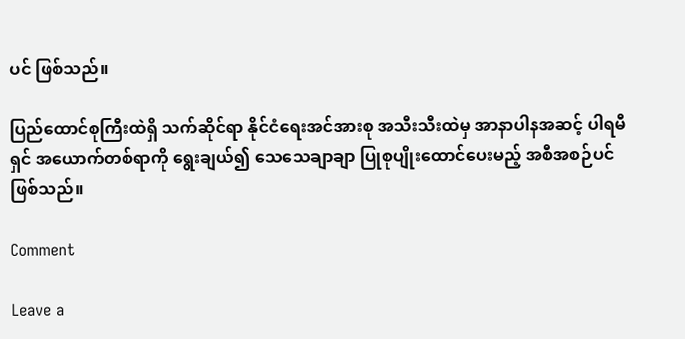ပင် ဖြစ်သည်။

ပြည်ထောင်စုကြီးထဲရှိ သက်ဆိုင်ရာ နိုင်ငံရေးအင်အားစု အသီးသီးထဲမှ အာနာပါနအဆင့် ပါရမီရှင် အယောက်တစ်ရာကို ရွေးချယ်၍ သေသေချာချာ ပြုစုပျိုးထောင်ပေးမည့် အစီအစဉ်ပင် ဖြစ်သည်။

Comment

Leave a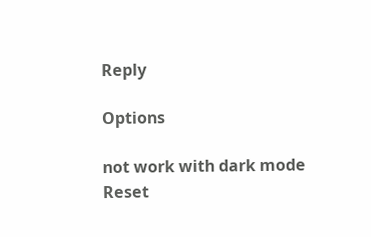Reply

Options

not work with dark mode
Reset